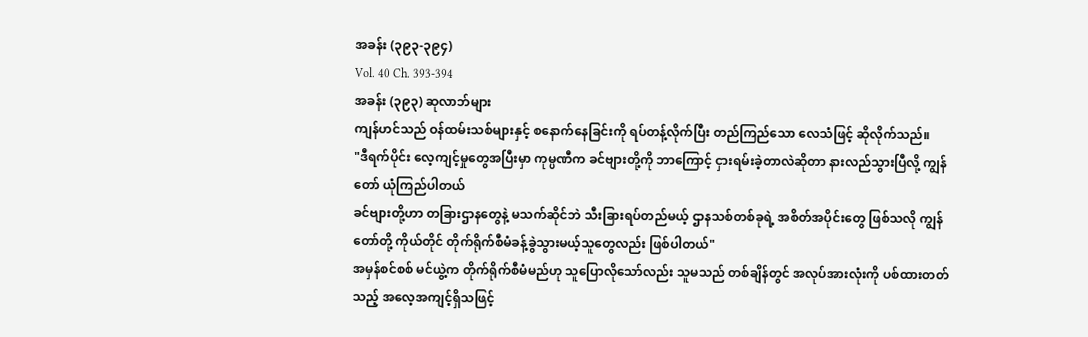အခန်း (၃၉၃-၃၉၄)
Vol. 40 Ch. 393-394
အခန်း (၃၉၃) ဆုလာဘ်များ
ကျန်ဟင်သည် ဝန်ထမ်းသစ်များနှင့် စနောက်နေခြင်းကို ရပ်တန့်လိုက်ပြီး တည်ကြည်သော လေသံဖြင့် ဆိုလိုက်သည်။
"ဒီရက်ပိုင်း လေ့ကျင့်မှုတွေအပြီးမှာ ကုမ္ပဏီက ခင်ဗျားတို့ကို ဘာကြောင့် ငှားရမ်းခဲ့တာလဲဆိုတာ နားလည်သွားပြီလို့ ကျွန်တော် ယုံကြည်ပါတယ်
ခင်ဗျားတို့ဟာ တခြားဌာနတွေနဲ့ မသက်ဆိုင်ဘဲ သီးခြားရပ်တည်မယ့် ဌာနသစ်တစ်ခုရဲ့ အစိတ်အပိုင်းတွေ ဖြစ်သလို ကျွန်တော်တို့ ကိုယ်တိုင် တိုက်ရိုက်စီမံခန့်ခွဲသွားမယ့်သူတွေလည်း ဖြစ်ပါတယ်"
အမှန်စင်စစ် မင်ယွဲ့က တိုက်ရိုက်စီမံမည်ဟု သူပြောလိုသော်လည်း သူမသည် တစ်ချိန်တွင် အလုပ်အားလုံးကို ပစ်ထားတတ်သည့် အလေ့အကျင့်ရှိသဖြင့်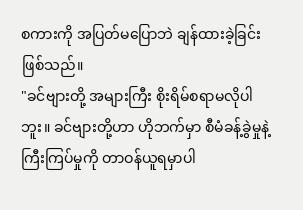စကားကို အပြတ်မပြောဘဲ ချန်ထားခဲ့ခြင်း ဖြစ်သည်။
"ခင်ဗျားတို့ အများကြီး စိုးရိမ်စရာမလိုပါဘူး။ ခင်ဗျားတို့ဟာ ဟိုဘက်မှာ စီမံခန့်ခွဲမှုနဲ့ ကြီးကြပ်မှုကို တာဝန်ယူရမှာပါ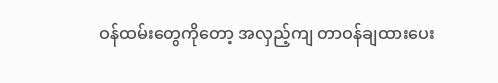ဝန်ထမ်းတွေကိုတော့ အလှည့်ကျ တာဝန်ချထားပေး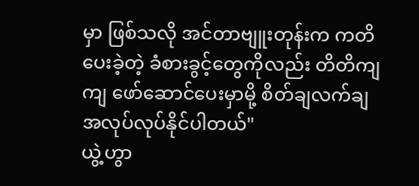မှာ ဖြစ်သလို အင်တာဗျူးတုန်းက ကတိပေးခဲ့တဲ့ ခံစားခွင့်တွေကိုလည်း တိတိကျကျ ဖော်ဆောင်ပေးမှာမို့ စိတ်ချလက်ချ အလုပ်လုပ်နိုင်ပါတယ်"
ယွဲ့ဟွာ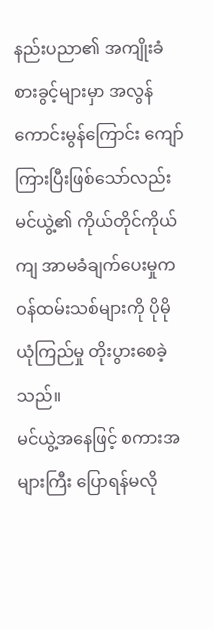နည်းပညာ၏ အကျိုးခံစားခွင့်များမှာ အလွန်ကောင်းမွန်ကြောင်း ကျော်ကြားပြီးဖြစ်သော်လည်း မင်ယွဲ့၏ ကိုယ်တိုင်ကိုယ်ကျ အာမခံချက်ပေးမှုက ဝန်ထမ်းသစ်များကို ပိုမိုယုံကြည်မှု တိုးပွားစေခဲ့သည်။
မင်ယွဲ့အနေဖြင့် စကားအများကြီး ပြောရန်မလို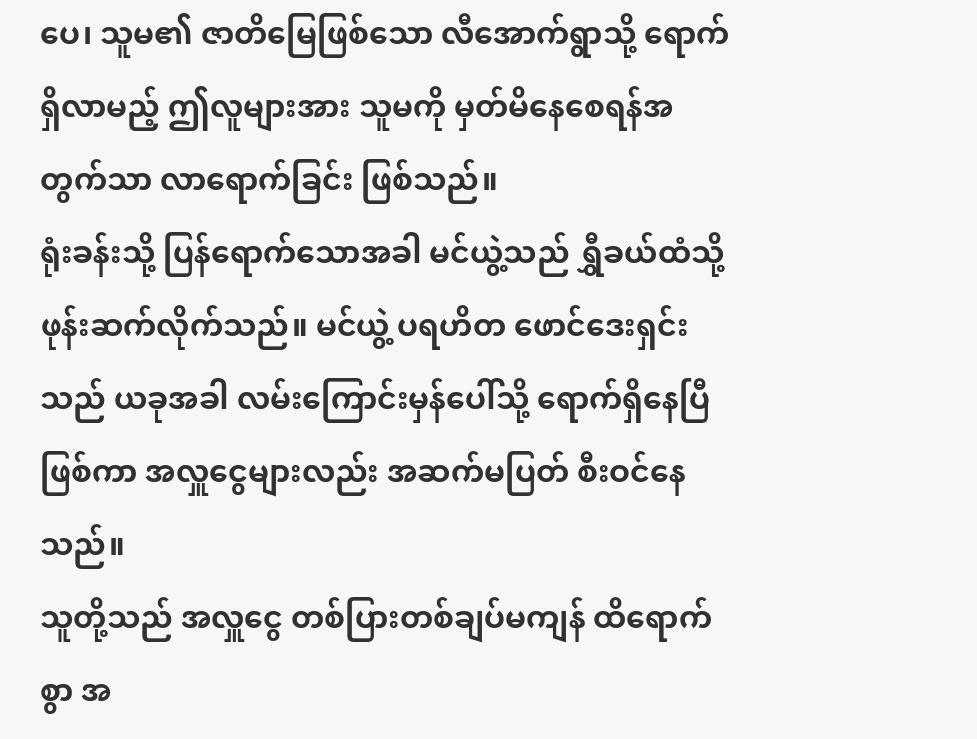ပေ၊ သူမ၏ ဇာတိမြေဖြစ်သော လီအောက်ရွာသို့ ရောက်ရှိလာမည့် ဤလူများအား သူမကို မှတ်မိနေစေရန်အတွက်သာ လာရောက်ခြင်း ဖြစ်သည်။
ရုံးခန်းသို့ ပြန်ရောက်သောအခါ မင်ယွဲ့သည် ရွှီခယ်ထံသို့ ဖုန်းဆက်လိုက်သည်။ မင်ယွဲ့ ပရဟိတ ဖောင်ဒေးရှင်းသည် ယခုအခါ လမ်းကြောင်းမှန်ပေါ်သို့ ရောက်ရှိနေပြီဖြစ်ကာ အလှူငွေများလည်း အဆက်မပြတ် စီးဝင်နေသည်။
သူတို့သည် အလှူငွေ တစ်ပြားတစ်ချပ်မကျန် ထိရောက်စွာ အ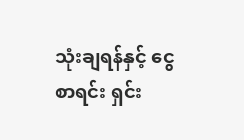သုံးချရန်နှင့် ငွေစာရင်း ရှင်း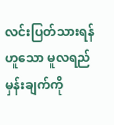လင်းပြတ်သားရန်ဟူသော မူလရည်မှန်းချက်ကို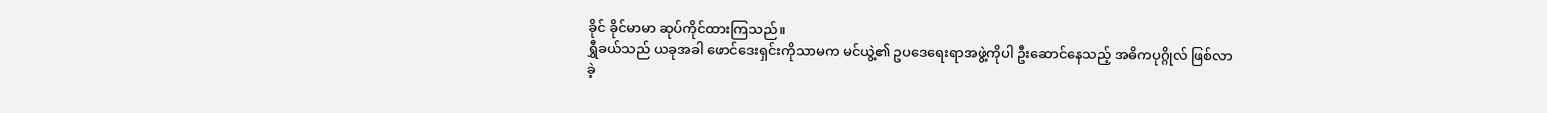ခိုင် ခိုင်မာမာ ဆုပ်ကိုင်ထားကြသည်။
ရွှီခယ်သည် ယခုအခါ ဖောင်ဒေးရှင်းကိုသာမက မင်ယွဲ့၏ ဥပဒေရေးရာအဖွဲ့ကိုပါ ဦးဆောင်နေသည့် အဓိကပုဂ္ဂိုလ် ဖြစ်လာခဲ့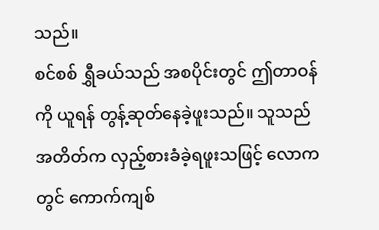သည်။
စင်စစ် ရွှီခယ်သည် အစပိုင်းတွင် ဤတာဝန်ကို ယူရန် တွန့်ဆုတ်နေခဲ့ဖူးသည်။ သူသည် အတိတ်က လှည့်စားခံခဲ့ရဖူးသဖြင့် လောကတွင် ကောက်ကျစ်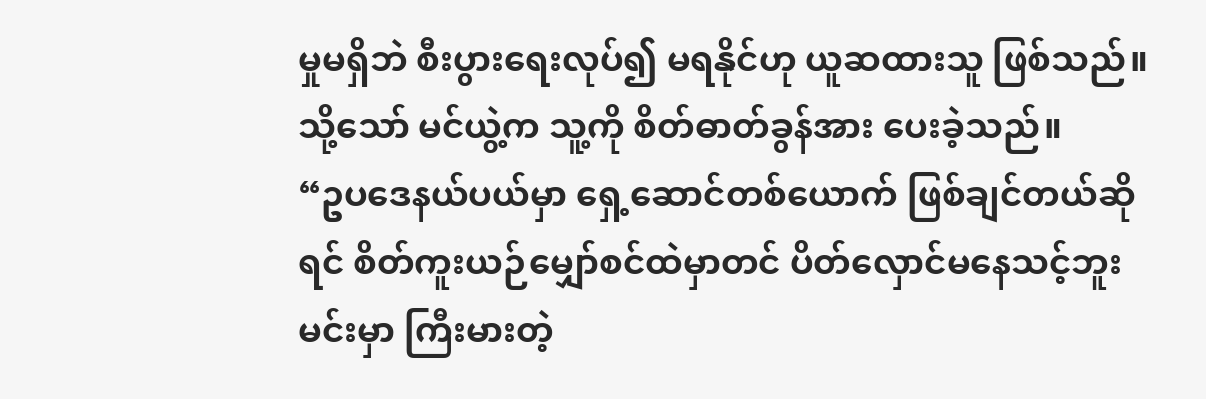မှုမရှိဘဲ စီးပွားရေးလုပ်၍ မရနိုင်ဟု ယူဆထားသူ ဖြစ်သည်။ သို့သော် မင်ယွဲ့က သူ့ကို စိတ်ဓာတ်ခွန်အား ပေးခဲ့သည်။
“ဥပဒေနယ်ပယ်မှာ ရှေ့ဆောင်တစ်ယောက် ဖြစ်ချင်တယ်ဆိုရင် စိတ်ကူးယဉ်မျှော်စင်ထဲမှာတင် ပိတ်လှောင်မနေသင့်ဘူး မင်းမှာ ကြီးမားတဲ့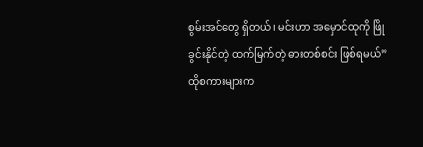စွမ်းအင်တွေ ရှိတယ်၊ မင်းဟာ အမှောင်ထုကို ဖြို ခွင်းနိုင်တဲ့ ထက်မြက်တဲ့ ဓားတစ်စင်း ဖြစ်ရမယ်”
ထိုစကားများက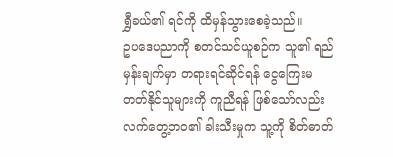ရွှီခယ်၏ ရင်ကို ထိမှန်သွားစေခဲ့သည်။
ဥပဒေပညာကို စတင်သင်ယူစဉ်က သူ၏ ရည်မှန်းချက်မှာ တရားရင်ဆိုင်ရန် ငွေကြေးမတတ်နိုင်သူများကို ကူညီရန် ဖြစ်သော်လည်း လက်တွေ့ဘဝ၏ ခါးသီးမှုက သူ့ကို စိတ်ဓာတ်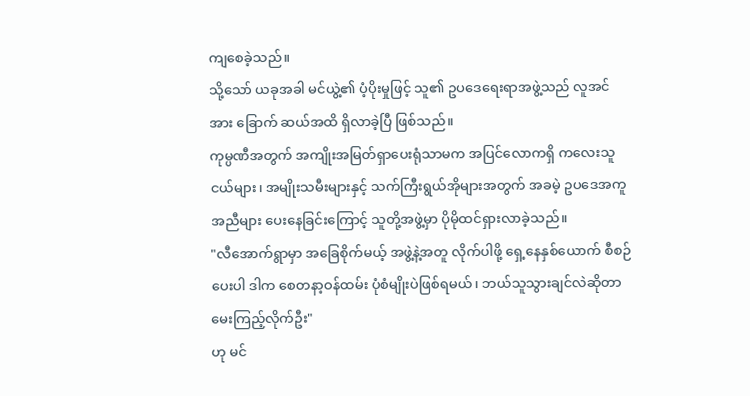ကျစေခဲ့သည်။
သို့သော် ယခုအခါ မင်ယွဲ့၏ ပံ့ပိုးမှုဖြင့် သူ၏ ဥပဒေရေးရာအဖွဲ့သည် လူအင်အား ခြောက် ဆယ်အထိ ရှိလာခဲ့ပြီ ဖြစ်သည်။
ကုမ္ပဏီအတွက် အကျိုးအမြတ်ရှာပေးရုံသာမက အပြင်လောကရှိ ကလေးသူငယ်များ၊ အမျိုးသမီးများနှင့် သက်ကြီးရွယ်အိုများအတွက် အခမဲ့ ဥပဒေအကူအညီများ ပေးနေခြင်းကြောင့် သူတို့အဖွဲ့မှာ ပိုမိုထင်ရှားလာခဲ့သည်။
"လီအောက်ရွာမှာ အခြေစိုက်မယ့် အဖွဲ့နဲ့အတူ လိုက်ပါဖို့ ရှေ့နေနှစ်ယောက် စီစဉ်ပေးပါ ဒါက စေတနာ့ဝန်ထမ်း ပုံစံမျိုးပဲဖြစ်ရမယ်၊ ဘယ်သူသွားချင်လဲဆိုတာ မေးကြည့်လိုက်ဦး"
ဟု မင်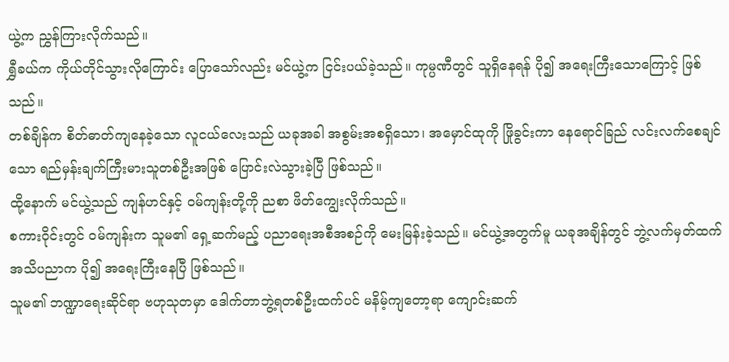ယွဲ့က ညွှန်ကြားလိုက်သည်။
ရွှီခယ်က ကိုယ်တိုင်သွားလိုကြောင်း ပြောသော်လည်း မင်ယွဲ့က ငြင်းပယ်ခဲ့သည်။ ကုမ္ပဏီတွင် သူရှိနေရန် ပို၍ အရေးကြီးသောကြောင့် ဖြစ်သည်။
တစ်ချိန်က စိတ်ဓာတ်ကျနေခဲ့သော လူငယ်လေးသည် ယခုအခါ အစွမ်းအစရှိသော၊ အမှောင်ထုကို ဖြိုခွင်းကာ နေရောင်ခြည် လင်းလက်စေချင်သော ရည်မှန်းချက်ကြီးမားသူတစ်ဦးအဖြစ် ပြောင်းလဲသွားခဲ့ပြီ ဖြစ်သည်။
ထို့နောက် မင်ယွဲ့သည် ကျန်ဟင်နှင့် ဝမ်ကျန်းတို့ကို ညစာ ဖိတ်ကျွေးလိုက်သည်။
စကားဝိုင်းတွင် ဝမ်ကျန်းက သူမ၏ ရှေ့ဆက်မည့် ပညာရေးအစီအစဉ်ကို မေးမြန်းခဲ့သည်။ မင်ယွဲ့အတွက်မူ ယခုအချိန်တွင် ဘွဲ့လက်မှတ်ထက် အသိပညာက ပို၍ အရေးကြီးနေပြီ ဖြစ်သည်။
သူမ၏ ဘဏ္ဍာရေးဆိုင်ရာ ဗဟုသုတမှာ ဒေါက်တာဘွဲ့ရတစ်ဦးထက်ပင် မနိမ့်ကျတော့ရာ ကျောင်းဆက်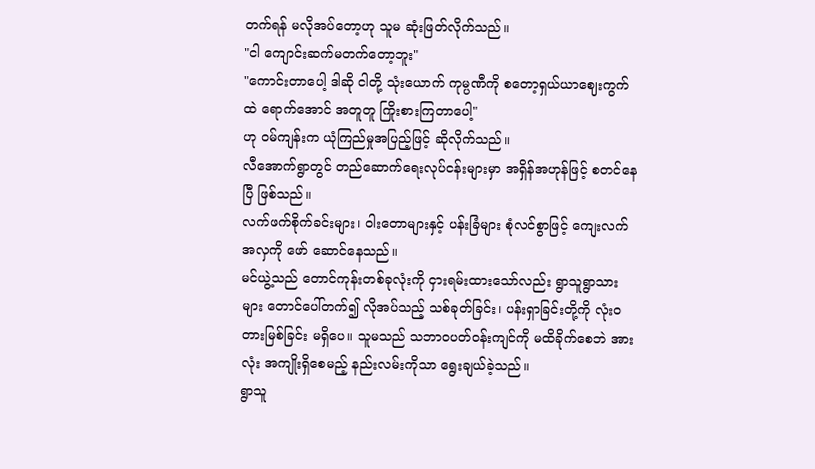တက်ရန် မလိုအပ်တော့ဟု သူမ ဆုံးဖြတ်လိုက်သည်။
"ငါ ကျောင်းဆက်မတက်တော့ဘူး"
"ကောင်းတာပေါ့ ဒါဆို ငါတို့ သုံးယောက် ကုမ္ပဏီကို စတော့ရှယ်ယာဈေးကွက်ထဲ ရောက်အောင် အတူတူ ကြိုးစားကြတာပေါ့"
ဟု ဝမ်ကျန်းက ယုံကြည်မှုအပြည့်ဖြင့် ဆိုလိုက်သည်။
လီအောက်ရွာတွင် တည်ဆောက်ရေးလုပ်ငန်းများမှာ အရှိန်အဟုန်ဖြင့် စတင်နေပြီ ဖြစ်သည်။
လက်ဖက်စိုက်ခင်းများ၊ ဝါးတောများနှင့် ပန်းခြံများ စုံလင်စွာဖြင့် ကျေးလက်အလှကို ဖော် ဆောင်နေသည်။
မင်ယွဲ့သည် တောင်ကုန်းတစ်ခုလုံးကို ငှားရမ်းထားသော်လည်း ရွာသူရွာသားများ တောင်ပေါ်တက်၍ လိုအပ်သည့် သစ်ခုတ်ခြင်း၊ ပန်းရှာခြင်းတို့ကို လုံးဝတားမြစ်ခြင်း မရှိပေ။ သူမသည် သဘာဝပတ်ဝန်းကျင်ကို မထိခိုက်စေဘဲ အားလုံး အကျိုးရှိစေမည့် နည်းလမ်းကိုသာ ရွေးချယ်ခဲ့သည်။
ရွာသူ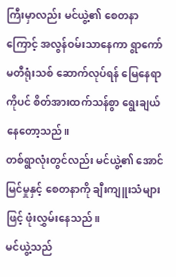ကြီးမှာလည်း မင်ယွဲ့၏ စေတနာကြောင့် အလွန်ဝမ်းသာနေကာ ရွာကော်မတီရုံးသစ် ဆောက်လုပ်ရန် မြေနေရာကိုပင် စိတ်အားထက်သန်စွာ ရွေးချယ်နေတော့သည်။
တစ်ရွာလုံးတွင်လည်း မင်ယွဲ့၏ အောင်မြင်မှုနှင့် စေတနာကို ချီးကျူးသံများဖြင့် ဖုံးလွှမ်းနေသည်။
မင်ယွဲ့သည်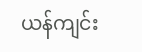ယန်ကျင်း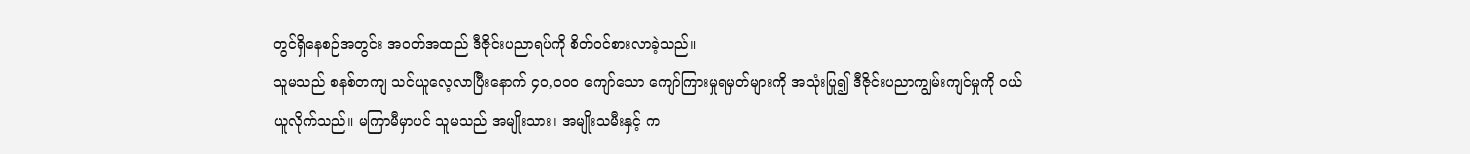တွင်ရှိနေစဉ်အတွင်း အဝတ်အထည် ဒီဇိုင်းပညာရပ်ကို စိတ်ဝင်စားလာခဲ့သည်။
သူမသည် စနစ်တကျ သင်ယူလေ့လာပြီးနောက် ၄၀,၀၀၀ ကျော်သော ကျော်ကြားမှုရမှတ်များကို အသုံးပြု၍ ဒီဇိုင်းပညာကျွမ်းကျင်မှုကို ဝယ်ယူလိုက်သည်။ မကြာမီမှာပင် သူမသည် အမျိုးသား၊ အမျိုးသမီးနှင့် က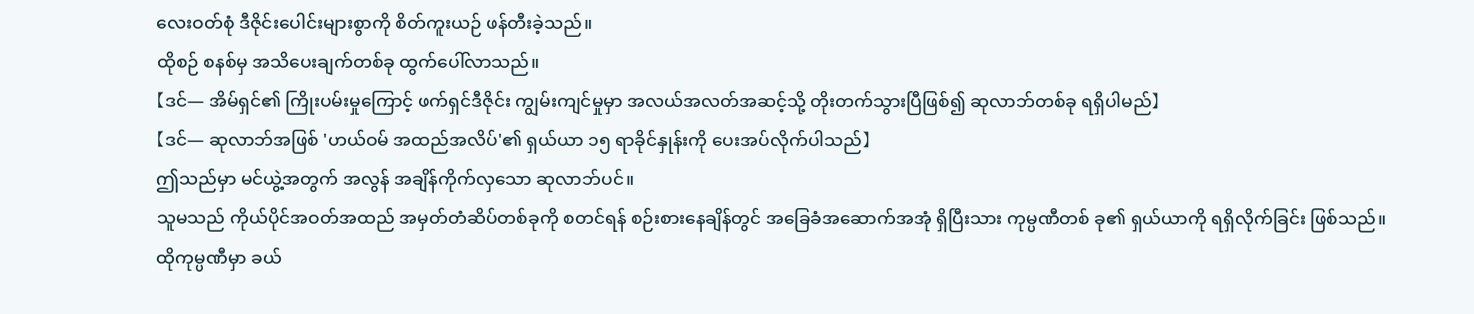လေးဝတ်စုံ ဒီဇိုင်းပေါင်းများစွာကို စိတ်ကူးယဉ် ဖန်တီးခဲ့သည်။
ထိုစဉ် စနစ်မှ အသိပေးချက်တစ်ခု ထွက်ပေါ်လာသည်။
【ဒင်— အိမ်ရှင်၏ ကြိုးပမ်းမှုကြောင့် ဖက်ရှင်ဒီဇိုင်း ကျွမ်းကျင်မှုမှာ အလယ်အလတ်အဆင့်သို့ တိုးတက်သွားပြီဖြစ်၍ ဆုလာဘ်တစ်ခု ရရှိပါမည်】
【ဒင်— ဆုလာဘ်အဖြစ် 'ဟယ်ဝမ် အထည်အလိပ်'၏ ရှယ်ယာ ၁၅ ရာခိုင်နှုန်းကို ပေးအပ်လိုက်ပါသည်】
ဤသည်မှာ မင်ယွဲ့အတွက် အလွန် အချိန်ကိုက်လှသော ဆုလာဘ်ပင်။
သူမသည် ကိုယ်ပိုင်အဝတ်အထည် အမှတ်တံဆိပ်တစ်ခုကို စတင်ရန် စဉ်းစားနေချိန်တွင် အခြေခံအဆောက်အအုံ ရှိပြီးသား ကုမ္ပဏီတစ် ခု၏ ရှယ်ယာကို ရရှိလိုက်ခြင်း ဖြစ်သည်။
ထိုကုမ္ပဏီမှာ ခယ်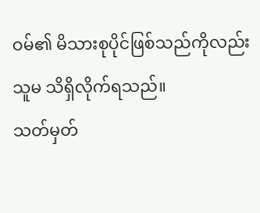ဝမ်၏ မိသားစုပိုင်ဖြစ်သည်ကိုလည်း သူမ သိရှိလိုက်ရသည်။
သတ်မှတ်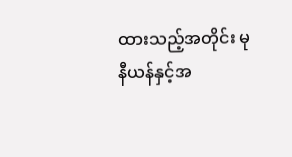ထားသည့်အတိုင်း မုနီယန်နှင့်အ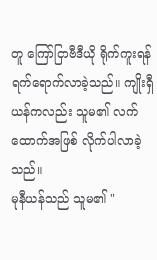တူ ကြော်ငြာဗီဒီယို ရိုက်ကူးရန် ရက်ရောက်လာခဲ့သည်။ ကျိုးရှီယန်ကလည်း သူမ၏ လက်ထောက်အဖြစ် လိုက်ပါလာခဲ့သည်။
မုနီယန်သည် သူမ၏ "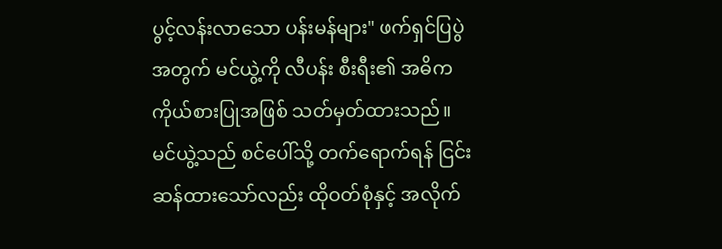ပွင့်လန်းလာသော ပန်းမန်များ" ဖက်ရှင်ပြပွဲအတွက် မင်ယွဲ့ကို လီပန်း စီးရီး၏ အဓိကကိုယ်စားပြုအဖြစ် သတ်မှတ်ထားသည်။
မင်ယွဲ့သည် စင်ပေါ်သို့ တက်ရောက်ရန် ငြင်းဆန်ထားသော်လည်း ထိုဝတ်စုံနှင့် အလိုက်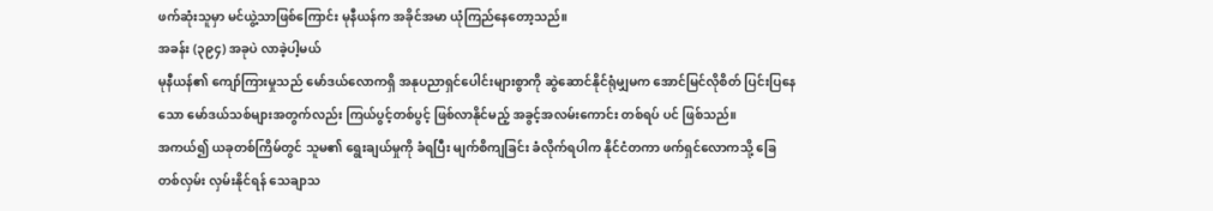ဖက်ဆုံးသူမှာ မင်ယွဲ့သာဖြစ်ကြောင်း မုနီယန်က အခိုင်အမာ ယုံကြည်နေတော့သည်။
အခန်း (၃၉၄) အခုပဲ လာခဲ့ပါ့မယ်
မုနီယန်၏ ကျော်ကြားမှုသည် မော်ဒယ်လောကရှိ အနုပညာရှင်ပေါင်းများစွာကို ဆွဲဆောင်နိုင်ရုံမျှမက အောင်မြင်လိုစိတ် ပြင်းပြနေသော မော်ဒယ်သစ်များအတွက်လည်း ကြယ်ပွင့်တစ်ပွင့် ဖြစ်လာနိုင်မည့် အခွင့်အလမ်းကောင်း တစ်ရပ် ပင် ဖြစ်သည်။
အကယ်၍ ယခုတစ်ကြိမ်တွင် သူမ၏ ရွေးချယ်မှုကို ခံရပြီး မျက်စိကျခြင်း ခံလိုက်ရပါက နိုင်ငံတကာ ဖက်ရှင်လောကသို့ ခြေတစ်လှမ်း လှမ်းနိုင်ရန် သေချာသ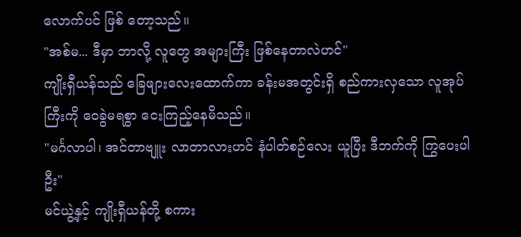လောက်ပင် ဖြစ် တော့သည်။
"အစ်မ... ဒီမှာ ဘာလို့ လူတွေ အများကြီး ဖြစ်နေတာလဲဟင်"
ကျိုးရှီယန်သည် ခြေဖျားလေးထောက်ကာ ခန်းမအတွင်းရှိ စည်ကားလှသော လူအုပ်ကြီးကို ဝေခွဲမရစွာ ငေးကြည့်နေမိသည်။
"မင်္ဂလာပါ၊ အင်တာဗျူး လာတာလားဟင် နံပါတ်စဉ်လေး ယူပြီး ဒီဘက်ကို ကြွပေးပါဦး"
မင်ယွဲ့နှင့် ကျိုးရှီယန်တို့ စကား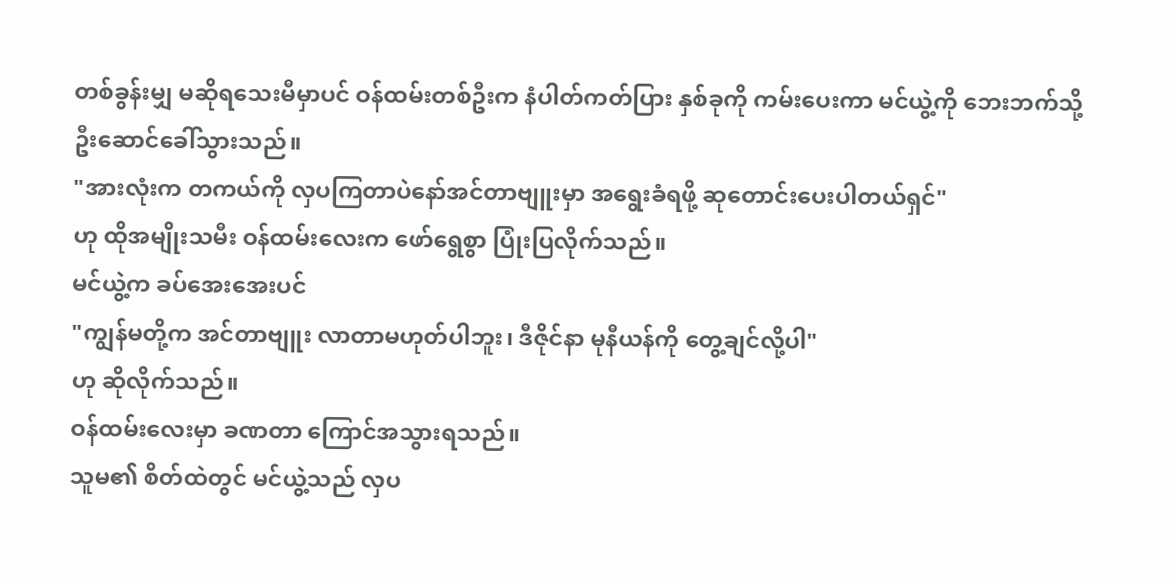တစ်ခွန်းမျှ မဆိုရသေးမီမှာပင် ဝန်ထမ်းတစ်ဦးက နံပါတ်ကတ်ပြား နှစ်ခုကို ကမ်းပေးကာ မင်ယွဲ့ကို ဘေးဘက်သို့ ဦးဆောင်ခေါ်သွားသည်။
"အားလုံးက တကယ်ကို လှပကြတာပဲနော်အင်တာဗျူးမှာ အရွေးခံရဖို့ ဆုတောင်းပေးပါတယ်ရှင်"
ဟု ထိုအမျိုးသမီး ဝန်ထမ်းလေးက ဖော်ရွေစွာ ပြုံးပြလိုက်သည်။
မင်ယွဲ့က ခပ်အေးအေးပင်
"ကျွန်မတို့က အင်တာဗျူး လာတာမဟုတ်ပါဘူး၊ ဒီဇိုင်နာ မုနီယန်ကို တွေ့ချင်လို့ပါ"
ဟု ဆိုလိုက်သည်။
ဝန်ထမ်းလေးမှာ ခဏတာ ကြောင်အသွားရသည်။
သူမ၏ စိတ်ထဲတွင် မင်ယွဲ့သည် လှပ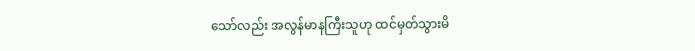သော်လည်း အလွန်မာနကြီးသူဟု ထင်မှတ်သွားမိ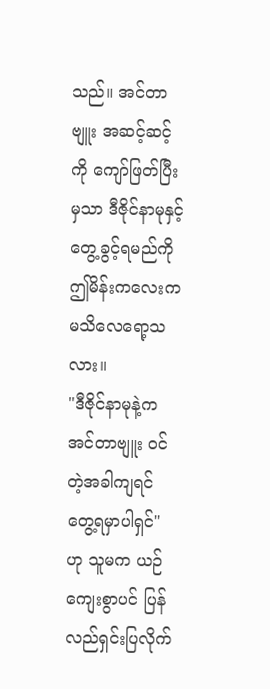သည်။ အင်တာဗျူး အဆင့်ဆင့်ကို ကျော်ဖြတ်ပြီးမှသာ ဒီဇိုင်နာမုနှင့် တွေ့ခွင့်ရမည်ကို ဤမိန်းကလေးက မသိလေရော့သလား။
"ဒီဇိုင်နာမုနဲ့က အင်တာဗျူး ဝင်တဲ့အခါကျရင် တွေ့ရမှာပါရှင်"
ဟု သူမက ယဉ်ကျေးစွာပင် ပြန်လည်ရှင်းပြလိုက်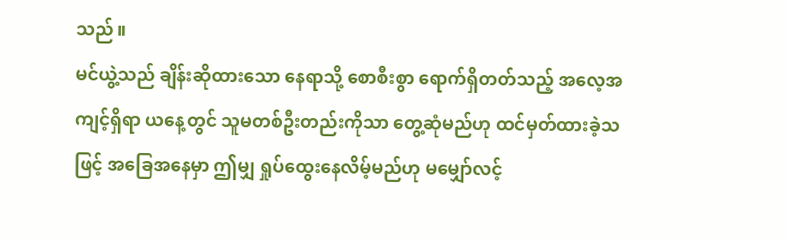သည်။
မင်ယွဲ့သည် ချိန်းဆိုထားသော နေရာသို့ စောစီးစွာ ရောက်ရှိတတ်သည့် အလေ့အကျင့်ရှိရာ ယနေ့တွင် သူမတစ်ဦးတည်းကိုသာ တွေ့ဆုံမည်ဟု ထင်မှတ်ထားခဲ့သဖြင့် အခြေအနေမှာ ဤမျှ ရှုပ်ထွေးနေလိမ့်မည်ဟု မမျှော်လင့်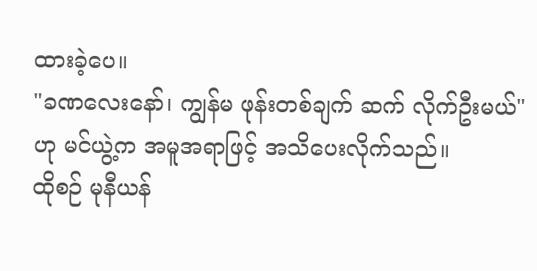ထားခဲ့ပေ။
"ခဏလေးနော်၊ ကျွန်မ ဖုန်းတစ်ချက် ဆက် လိုက်ဦးမယ်"
ဟု မင်ယွဲ့က အမူအရာဖြင့် အသိပေးလိုက်သည်။
ထိုစဉ် မုနီယန်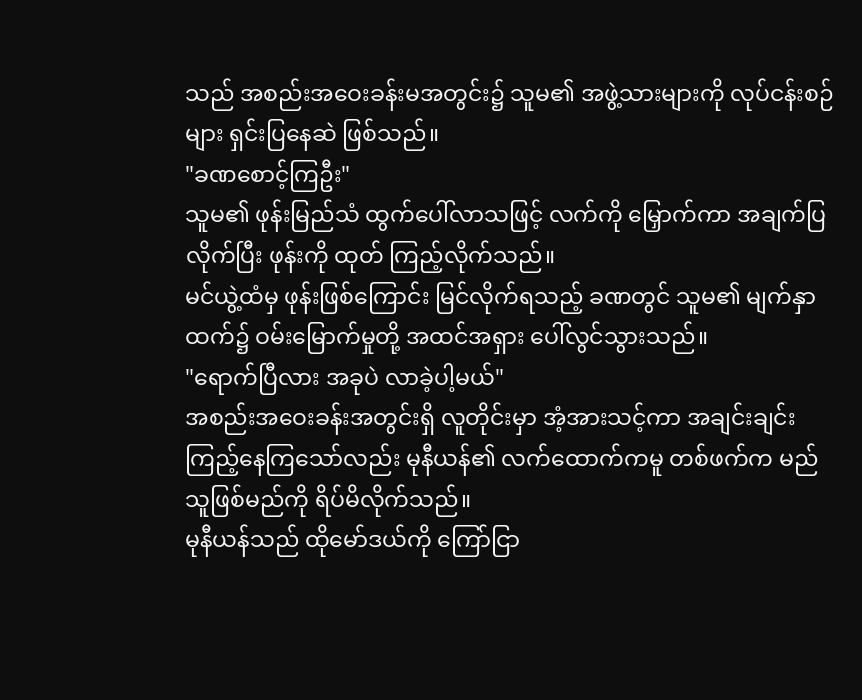သည် အစည်းအဝေးခန်းမအတွင်း၌ သူမ၏ အဖွဲ့သားများကို လုပ်ငန်းစဉ်များ ရှင်းပြနေဆဲ ဖြစ်သည်။
"ခဏစောင့်ကြဦး"
သူမ၏ ဖုန်းမြည်သံ ထွက်ပေါ်လာသဖြင့် လက်ကို မြှောက်ကာ အချက်ပြလိုက်ပြီး ဖုန်းကို ထုတ် ကြည့်လိုက်သည်။
မင်ယွဲ့ထံမှ ဖုန်းဖြစ်ကြောင်း မြင်လိုက်ရသည့် ခဏတွင် သူမ၏ မျက်နှာထက်၌ ဝမ်းမြောက်မှုတို့ အထင်အရှား ပေါ်လွင်သွားသည်။
"ရောက်ပြီလား အခုပဲ လာခဲ့ပါ့မယ်"
အစည်းအဝေးခန်းအတွင်းရှိ လူတိုင်းမှာ အံ့အားသင့်ကာ အချင်းချင်း ကြည့်နေကြသော်လည်း မုနီယန်၏ လက်ထောက်ကမူ တစ်ဖက်က မည်သူဖြစ်မည်ကို ရိပ်မိလိုက်သည်။
မုနီယန်သည် ထိုမော်ဒယ်ကို ကြော်ငြာ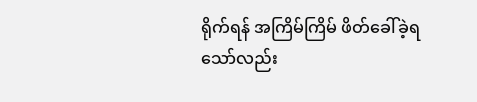ရိုက်ရန် အကြိမ်ကြိမ် ဖိတ်ခေါ်ခဲ့ရသော်လည်း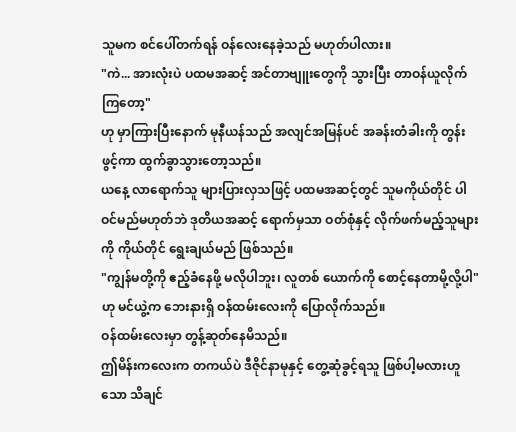သူမက စင်ပေါ်တက်ရန် ဝန်လေးနေခဲ့သည် မဟုတ်ပါလား။
"ကဲ... အားလုံးပဲ ပထမအဆင့် အင်တာဗျူးတွေကို သွားပြီး တာဝန်ယူလိုက်ကြတော့"
ဟု မှာကြားပြီးနောက် မုနီယန်သည် အလျင်အမြန်ပင် အခန်းတံခါးကို တွန်းဖွင့်ကာ ထွက်ခွာသွားတော့သည်။
ယနေ့ လာရောက်သူ များပြားလှသဖြင့် ပထမအဆင့်တွင် သူမကိုယ်တိုင် ပါဝင်မည်မဟုတ်ဘဲ ဒုတိယအဆင့် ရောက်မှသာ ဝတ်စုံနှင့် လိုက်ဖက်မည့်သူများကို ကိုယ်တိုင် ရွေးချယ်မည် ဖြစ်သည်။
"ကျွန်မတို့ကို ဧည့်ခံနေဖို့ မလိုပါဘူး၊ လူတစ် ယောက်ကို စောင့်နေတာမို့လို့ပါ"
ဟု မင်ယွဲ့က ဘေးနားရှိ ဝန်ထမ်းလေးကို ပြောလိုက်သည်။
ဝန်ထမ်းလေးမှာ တွန့်ဆုတ်နေမိသည်။
ဤမိန်းကလေးက တကယ်ပဲ ဒီဇိုင်နာမုနှင့် တွေ့ဆုံခွင့်ရသူ ဖြစ်ပါ့မလားဟူသော သိချင်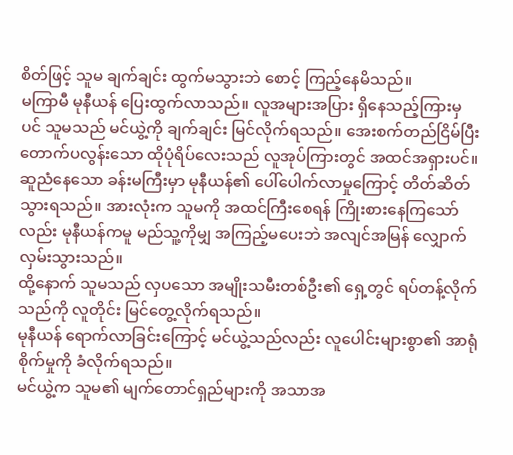စိတ်ဖြင့် သူမ ချက်ချင်း ထွက်မသွားဘဲ စောင့် ကြည့်နေမိသည်။
မကြာမီ မုနီယန် ပြေးထွက်လာသည်။ လူအများအပြား ရှိနေသည့်ကြားမှပင် သူမသည် မင်ယွဲ့ကို ချက်ချင်း မြင်လိုက်ရသည်။ အေးစက်တည်ငြိမ်ပြီး တောက်ပလွန်းသော ထိုပုံရိပ်လေးသည် လူအုပ်ကြားတွင် အထင်အရှားပင်။
ဆူညံနေသော ခန်းမကြီးမှာ မုနီယန်၏ ပေါ်ပေါက်လာမှုကြောင့် တိတ်ဆိတ်သွားရသည်။ အားလုံးက သူမကို အထင်ကြီးစေရန် ကြိုးစားနေကြသော်လည်း မုနီယန်ကမူ မည်သူ့ကိုမျှ အကြည့်မပေးဘဲ အလျင်အမြန် လျှောက်လှမ်းသွားသည်။
ထို့နောက် သူမသည် လှပသော အမျိုးသမီးတစ်ဦး၏ ရှေ့တွင် ရပ်တန့်လိုက်သည်ကို လူတိုင်း မြင်တွေ့လိုက်ရသည်။
မုနီယန် ရောက်လာခြင်းကြောင့် မင်ယွဲ့သည်လည်း လူပေါင်းများစွာ၏ အာရုံစိုက်မှုကို ခံလိုက်ရသည်။
မင်ယွဲ့က သူမ၏ မျက်တောင်ရှည်များကို အသာအ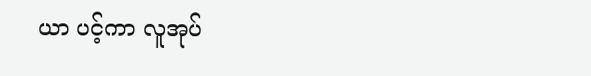ယာ ပင့်ကာ လူအုပ်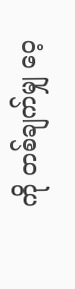ကို တစ်ချက်မျှ ဝေ့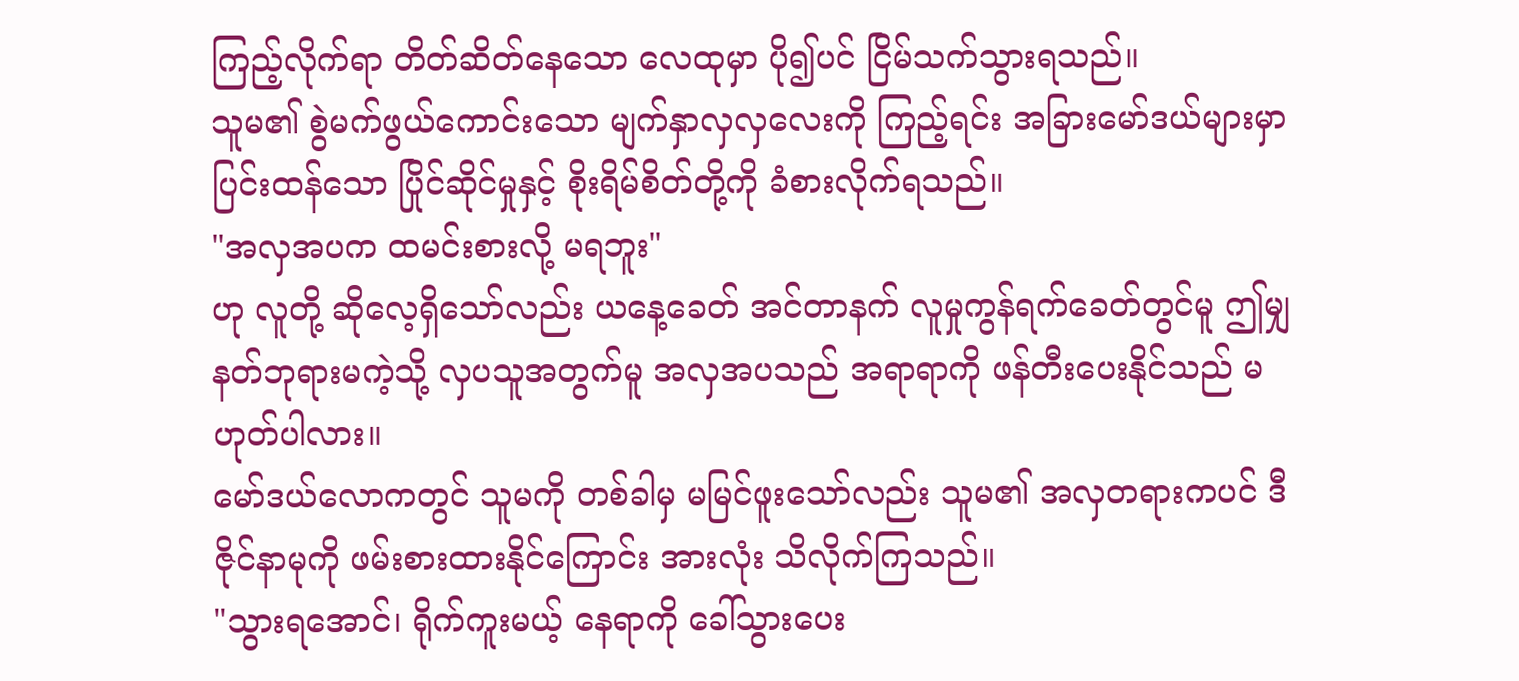ကြည့်လိုက်ရာ တိတ်ဆိတ်နေသော လေထုမှာ ပို၍ပင် ငြိမ်သက်သွားရသည်။
သူမ၏ စွဲမက်ဖွယ်ကောင်းသော မျက်နှာလှလှလေးကို ကြည့်ရင်း အခြားမော်ဒယ်များမှာ ပြင်းထန်သော ပြိုင်ဆိုင်မှုနှင့် စိုးရိမ်စိတ်တို့ကို ခံစားလိုက်ရသည်။
"အလှအပက ထမင်းစားလို့ မရဘူး"
ဟု လူတို့ ဆိုလေ့ရှိသော်လည်း ယနေ့ခေတ် အင်တာနက် လူမှုကွန်ရက်ခေတ်တွင်မူ ဤမျှ နတ်ဘုရားမကဲ့သို့ လှပသူအတွက်မူ အလှအပသည် အရာရာကို ဖန်တီးပေးနိုင်သည် မဟုတ်ပါလား။
မော်ဒယ်လောကတွင် သူမကို တစ်ခါမှ မမြင်ဖူးသော်လည်း သူမ၏ အလှတရားကပင် ဒီဇိုင်နာမုကို ဖမ်းစားထားနိုင်ကြောင်း အားလုံး သိလိုက်ကြသည်။
"သွားရအောင်၊ ရိုက်ကူးမယ့် နေရာကို ခေါ်သွားပေး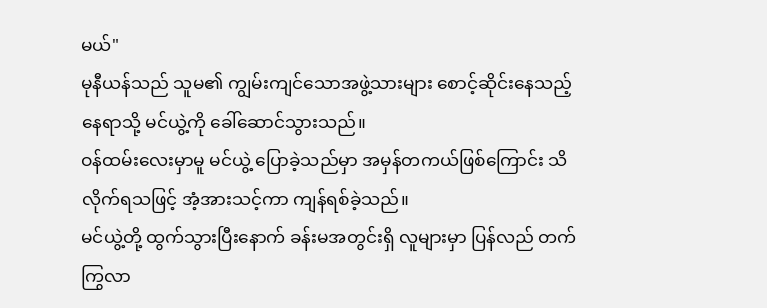မယ်"
မုနီယန်သည် သူမ၏ ကျွမ်းကျင်သောအဖွဲ့သားများ စောင့်ဆိုင်းနေသည့် နေရာသို့ မင်ယွဲ့ကို ခေါ်ဆောင်သွားသည်။
ဝန်ထမ်းလေးမှာမူ မင်ယွဲ့ ပြောခဲ့သည်မှာ အမှန်တကယ်ဖြစ်ကြောင်း သိလိုက်ရသဖြင့် အံ့အားသင့်ကာ ကျန်ရစ်ခဲ့သည်။
မင်ယွဲ့တို့ ထွက်သွားပြီးနောက် ခန်းမအတွင်းရှိ လူများမှာ ပြန်လည် တက်ကြွလာ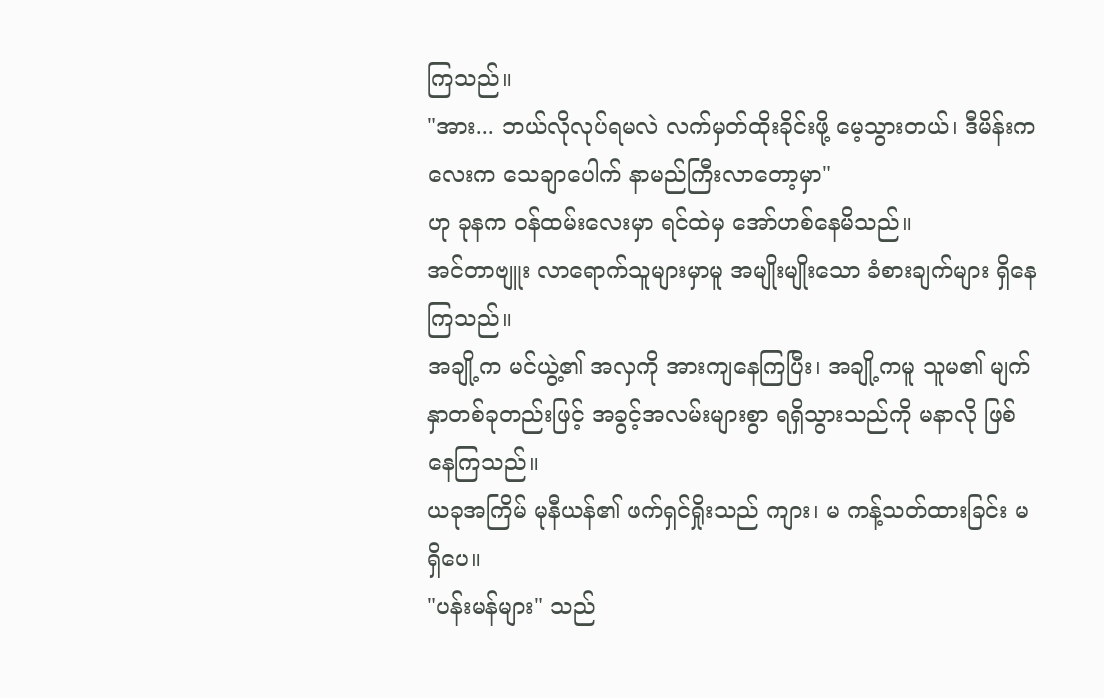ကြသည်။
"အား... ဘယ်လိုလုပ်ရမလဲ လက်မှတ်ထိုးခိုင်းဖို့ မေ့သွားတယ်၊ ဒီမိန်းကလေးက သေချာပေါက် နာမည်ကြီးလာတော့မှာ"
ဟု ခုနက ဝန်ထမ်းလေးမှာ ရင်ထဲမှ အော်ဟစ်နေမိသည်။
အင်တာဗျူး လာရောက်သူများမှာမူ အမျိုးမျိုးသော ခံစားချက်များ ရှိနေကြသည်။
အချို့က မင်ယွဲ့၏ အလှကို အားကျနေကြပြီး၊ အချို့ကမူ သူမ၏ မျက်နှာတစ်ခုတည်းဖြင့် အခွင့်အလမ်းများစွာ ရရှိသွားသည်ကို မနာလို ဖြစ်နေကြသည်။
ယခုအကြိမ် မုနီယန်၏ ဖက်ရှင်ရှိုးသည် ကျား၊ မ ကန့်သတ်ထားခြင်း မရှိပေ။
"ပန်းမန်များ" သည်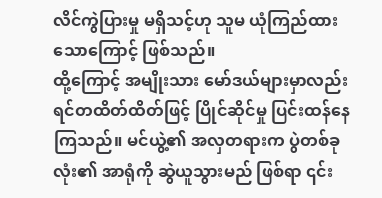လိင်ကွဲပြားမှု မရှိသင့်ဟု သူမ ယုံကြည်ထားသောကြောင့် ဖြစ်သည်။
ထို့ကြောင့် အမျိုးသား မော်ဒယ်များမှာလည်း ရင်တထိတ်ထိတ်ဖြင့် ပြိုင်ဆိုင်မှု ပြင်းထန်နေကြသည်။ မင်ယွဲ့၏ အလှတရားက ပွဲတစ်ခုလုံး၏ အာရုံကို ဆွဲယူသွားမည် ဖြစ်ရာ ၎င်း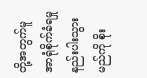တို့အတွက်မူ အာရုံစိုက်ခံရမှု နည်းပါးသွားမည်ကို စိုး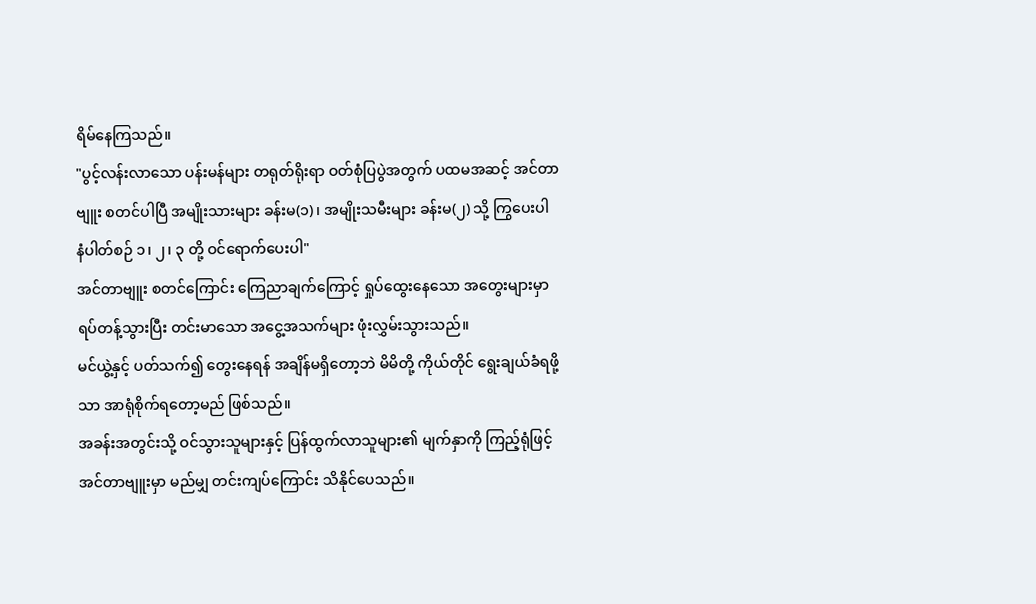ရိမ်နေကြသည်။
"ပွင့်လန်းလာသော ပန်းမန်များ တရုတ်ရိုးရာ ဝတ်စုံပြပွဲအတွက် ပထမအဆင့် အင်တာဗျူး စတင်ပါပြီ အမျိုးသားများ ခန်းမ(၁)၊ အမျိုးသမီးများ ခန်းမ(၂) သို့ ကြွပေးပါ
နံပါတ်စဉ် ၁၊ ၂၊ ၃ တို့ ဝင်ရောက်ပေးပါ"
အင်တာဗျူး စတင်ကြောင်း ကြေညာချက်ကြောင့် ရှုပ်ထွေးနေသော အတွေးများမှာ ရပ်တန့်သွားပြီး တင်းမာသော အငွေ့အသက်များ ဖုံးလွှမ်းသွားသည်။
မင်ယွဲ့နှင့် ပတ်သက်၍ တွေးနေရန် အချိန်မရှိတော့ဘဲ မိမိတို့ ကိုယ်တိုင် ရွေးချယ်ခံရဖို့သာ အာရုံစိုက်ရတော့မည် ဖြစ်သည်။
အခန်းအတွင်းသို့ ဝင်သွားသူများနှင့် ပြန်ထွက်လာသူများ၏ မျက်နှာကို ကြည့်ရုံဖြင့် အင်တာဗျူးမှာ မည်မျှ တင်းကျပ်ကြောင်း သိနိုင်ပေသည်။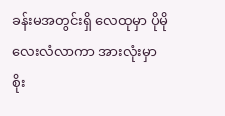ခန်းမအတွင်းရှိ လေထုမှာ ပိုမို လေးလံလာကာ အားလုံးမှာ စိုး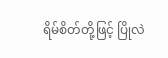ရိမ်စိတ်တို့ဖြင့် ပြိုလဲ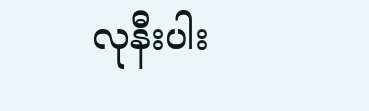လုနီးပါး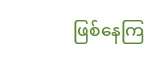ဖြစ်နေကြ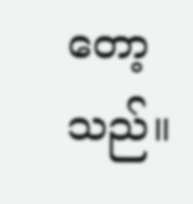တော့သည်။